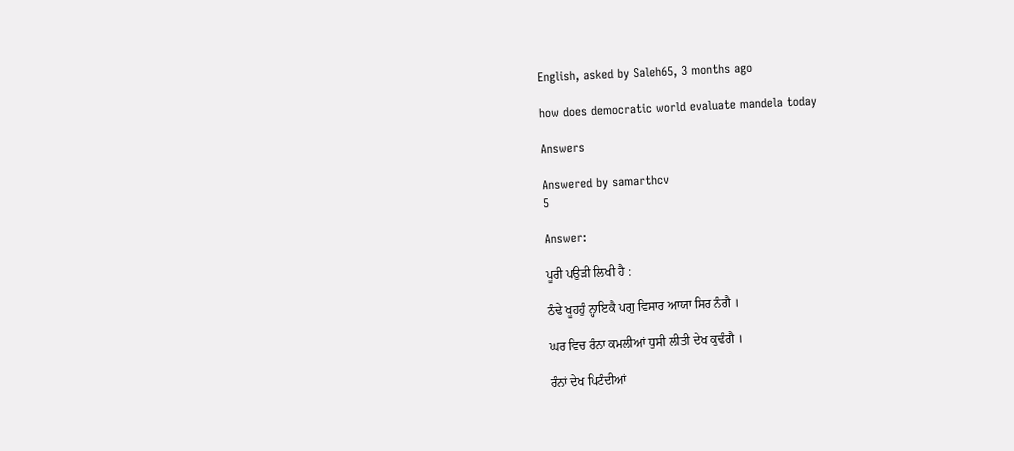English, asked by Saleh65, 3 months ago

how does democratic world evaluate mandela today

Answers

Answered by samarthcv
5

Answer:

ਪੂਰੀ ਪਉੜੀ ਲਿਖੀ ਹੈ :

ਠੰਢੇ ਖੂਹਹੁੰ ਨ੍ਹਾਇਕੈ ਪਗੁ ਵਿਸਾਰ ਆਯਾ ਸਿਰ ਨੰਗੈ ।

ਘਰ ਵਿਚ ਰੰਨਾ ਕਮਲੀਆਂ ਧੁਸੀ ਲੀਤੀ ਦੇਖ ਕੁਢੰਗੈ ।

ਰੰਨਾਂ ਦੇਖ ਪਿਟੰਦੀਆਂ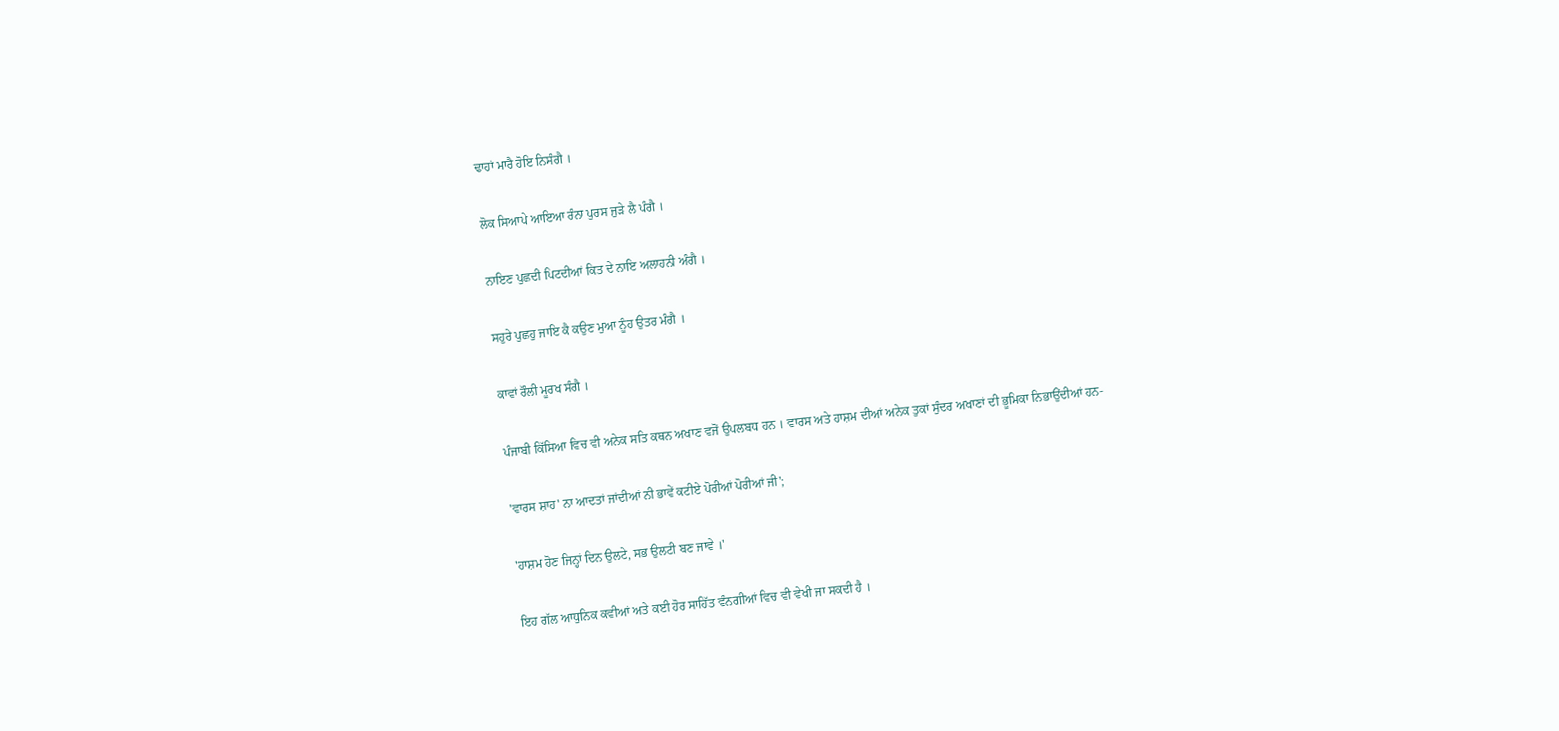ਢਾਹਾਂ ਮਾਰੈ ਹੋਇ ਨਿਸੰਗੈ ।

ਲੋਕ ਸਿਆਪੇ ਆਇਆ ਰੰਨਾ ਪੁਰਸ ਜੁੜੇ ਲੈ ਪੰਗੈ ।

ਨਾਇਣ ਪੁਛਦੀ ਪਿਟਦੀਆਂ ਕਿਤ ਦੇ ਨਾਇ ਅਲਾਹਨੀ ਅੰਗੈ ।

ਸਹੁਰੇ ਪੁਛਹੁ ਜਾਇ ਕੈ ਕਉਣ ਮੁਆ ਨੂੰਹ ਉਤਰ ਮੰਗੈ ।

ਕਾਵਾਂ ਰੌਲੀ ਮੂਰਖ ਸੰਗੈ ।

ਪੰਜਾਬੀ ਕਿੱਸਿਆ ਵਿਚ ਵੀ ਅਨੇਕ ਸਤਿ ਕਥਨ ਅਖਾਣ ਵਜੋਂ ਉਪਲਬਧ ਹਨ । ਵਾਰਸ ਅਤੇ ਹਾਸ਼ਮ ਦੀਆਂ ਅਨੇਕ ਤੁਕਾਂ ਸੁੰਦਰ ਅਖਾਣਾਂ ਦੀ ਭੂਮਿਕਾ ਨਿਭਾਉਂਦੀਆਂ ਹਨ-

'ਵਾਰਸ ਸ਼ਾਹ' ਨਾ ਆਦਤਾਂ ਜਾਂਦੀਆਂ ਨੀ ਭਾਵੇਂ ਕਟੀਏ ਪੋਰੀਆਂ ਪੋਰੀਆਂ ਜੀ';

'ਹਾਸ਼ਮ ਹੋਣ ਜਿਨ੍ਹਾਂ ਦਿਨ ਉਲਟੇ, ਸਭ ਉਲਟੀ ਬਣ ਜਾਵੇ ।'

ਇਹ ਗੱਲ ਆਧੁਨਿਕ ਕਵੀਆਂ ਅਤੇ ਕਈ ਹੋਰ ਸਾਹਿੱਤ ਵੰਨਗੀਆਂ ਵਿਚ ਵੀ ਵੇਖੀ ਜਾ ਸਕਦੀ ਹੈ ।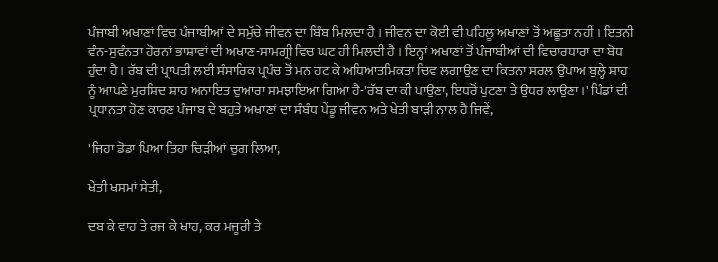ਪੰਜਾਬੀ ਅਖਾਣਾਂ ਵਿਚ ਪੰਜਾਬੀਆਂ ਦੇ ਸਮੁੱਚੇ ਜੀਵਨ ਦਾ ਬਿੰਬ ਮਿਲਦਾ ਹੈ । ਜੀਵਨ ਦਾ ਕੋਈ ਵੀ ਪਹਿਲੂ ਅਖਾਣਾਂ ਤੋਂ ਅਛੂਤਾ ਨਹੀਂ । ਇਤਨੀ ਵੰਨ-ਸੁਵੰਨਤਾ ਹੋਰਨਾਂ ਭਾਸ਼ਾਵਾਂ ਦੀ ਅਖਾਣ-ਸਾਮਗ੍ਰੀ ਵਿਚ ਘਟ ਹੀ ਮਿਲਦੀ ਹੈ । ਇਨ੍ਹਾਂ ਅਖਾਣਾਂ ਤੋਂ ਪੰਜਾਬੀਆਂ ਦੀ ਵਿਚਾਰਧਾਰਾ ਦਾ ਬੋਧ ਹੁੰਦਾ ਹੈ । ਰੱਬ ਦੀ ਪ੍ਰਾਪਤੀ ਲਈ ਸੰਸਾਰਿਕ ਪ੍ਰਪੰਚ ਤੋਂ ਮਨ ਹਟ ਕੇ ਅਧਿਆਤਮਿਕਤਾ ਚਿਵ ਲਗਾਉਣ ਦਾ ਕਿਤਨਾ ਸਰਲ ਉਪਾਅ ਬੁਲ੍ਹੇ ਸ਼ਾਹ ਨੂੰ ਆਪਣੇ ਮੁਰਸ਼ਿਦ ਸ਼ਾਹ ਅਨਾਇਤ ਦੁਆਰਾ ਸਮਝਾਇਆ ਗਿਆ ਹੈ-'ਰੱਬ ਦਾ ਕੀ ਪਾਉਣਾ, ਇਧਰੋਂ ਪੁਟਣਾ ਤੇ ਉਧਰ ਲਾਉਣਾ ।' ਪਿੰਡਾਂ ਦੀ ਪ੍ਰਧਾਨਤਾ ਹੋਣ ਕਾਰਣ ਪੰਜਾਬ ਦੇ ਬਹੁਤੇ ਅਖਾਣਾਂ ਦਾ ਸੰਬੰਧ ਪੇਂਡੂ ਜੀਵਨ ਅਤੇ ਖੇਤੀ ਬਾੜੀ ਨਾਲ ਹੈ ਜਿਵੇਂ,

'ਜਿਹਾ ਡੋਡਾ ਪਿਆ ਤਿਹਾ ਚਿੜੀਆਂ ਚੁਗ ਲਿਆ,

ਖੇਤੀ ਖਸਮਾਂ ਸੇਤੀ,

ਦਬ ਕੇ ਵਾਹ ਤੇ ਰਜ ਕੇ ਖਾਹ, ਕਰ ਮਜੂਰੀ ਤੇ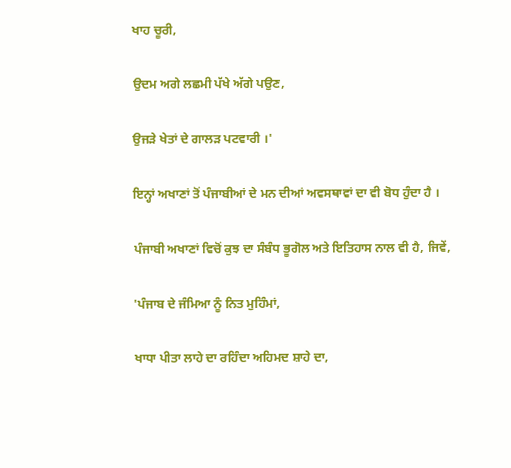ਖਾਹ ਚੂਰੀ,

ਉਦਮ ਅਗੇ ਲਛਮੀ ਪੱਖੇ ਅੱਗੇ ਪਉਣ,

ਉਜੜੇ ਖੇਤਾਂ ਦੇ ਗਾਲੜ ਪਟਵਾਰੀ ।'

ਇਨ੍ਹਾਂ ਅਖਾਣਾਂ ਤੋਂ ਪੰਜਾਬੀਆਂ ਦੇ ਮਨ ਦੀਆਂ ਅਵਸਥਾਵਾਂ ਦਾ ਵੀ ਬੋਧ ਹੁੰਦਾ ਹੈ ।

ਪੰਜਾਬੀ ਅਖਾਣਾਂ ਵਿਚੋਂ ਕੁਝ ਦਾ ਸੰਬੰਧ ਭੂਗੋਲ ਅਤੇ ਇਤਿਹਾਸ ਨਾਲ ਵੀ ਹੈ, ਜਿਵੇਂ,

'ਪੰਜਾਬ ਦੇ ਜੰਮਿਆ ਨੂੰ ਨਿਤ ਮੁਹਿੰਮਾਂ,

ਖਾਧਾ ਪੀਤਾ ਲਾਹੇ ਦਾ ਰਹਿੰਦਾ ਅਹਿਮਦ ਸ਼ਾਹੇ ਦਾ,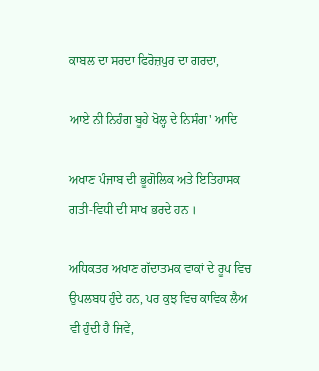ਕਾਬਲ ਦਾ ਸਰਦਾ ਫਿਰੋਜ਼ਪੁਰ ਦਾ ਗਰਦਾ,

ਆਏ ਨੀ ਨਿਹੰਗ ਬੂਹੇ ਖੋਲ੍ਹ ਦੇ ਨਿਸੰਗ' ਆਦਿ

ਅਖਾਣ ਪੰਜਾਬ ਦੀ ਭੂਗੋਲਿਕ ਅਤੇ ਇਤਿਹਾਸਕ ਗਤੀ-ਵਿਧੀ ਦੀ ਸਾਖ ਭਰਦੇ ਹਨ ।

ਅਧਿਕਤਰ ਅਖਾਣ ਗੱਦਾਤਮਕ ਵਾਕਾਂ ਦੇ ਰੂਪ ਵਿਚ ਉਪਲਬਧ ਹੁੰਦੇ ਹਨ, ਪਰ ਕੁਝ ਵਿਚ ਕਾਵਿਕ ਲੈਅ ਵੀ ਹੁੰਦੀ ਹੈ ਜਿਵੇਂ,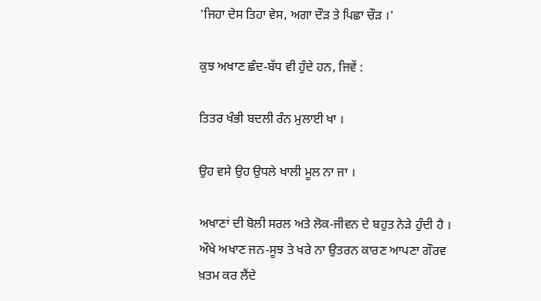'ਜਿਹਾ ਦੇਸ ਤਿਹਾ ਵੇਸ, ਅਗਾ ਦੌੜ ਤੇ ਪਿਛਾ ਚੌੜ ।'

ਕੁਝ ਅਖਾਣ ਛੰਦ-ਬੱਧ ਵੀ ਹੁੰਦੇ ਹਨ, ਜਿਵੇਂ :

ਤਿਤਰ ਖੰਭੀ ਬਦਲੀ ਰੰਨ ਮੁਲਾਈ ਖਾ ।

ਉਹ ਵਸੇ ਉਹ ਉਧਲੇ ਖਾਲੀ ਮੂਲ ਨਾ ਜਾ ।

ਅਖਾਣਾਂ ਦੀ ਬੋਲੀ ਸਰਲ ਅਤੇ ਲੋਕ-ਜੀਵਨ ਦੇ ਬਹੁਤ ਨੇੜੇ ਹੁੰਦੀ ਹੈ । ਔਖੇ ਅਖਾਣ ਜਨ-ਸੂਝ ਤੇ ਖਰੇ ਨਾ ਉਤਰਨ ਕਾਰਣ ਆਪਣਾ ਗੌਰਵ ਖ਼ਤਮ ਕਰ ਲੈਂਦੇ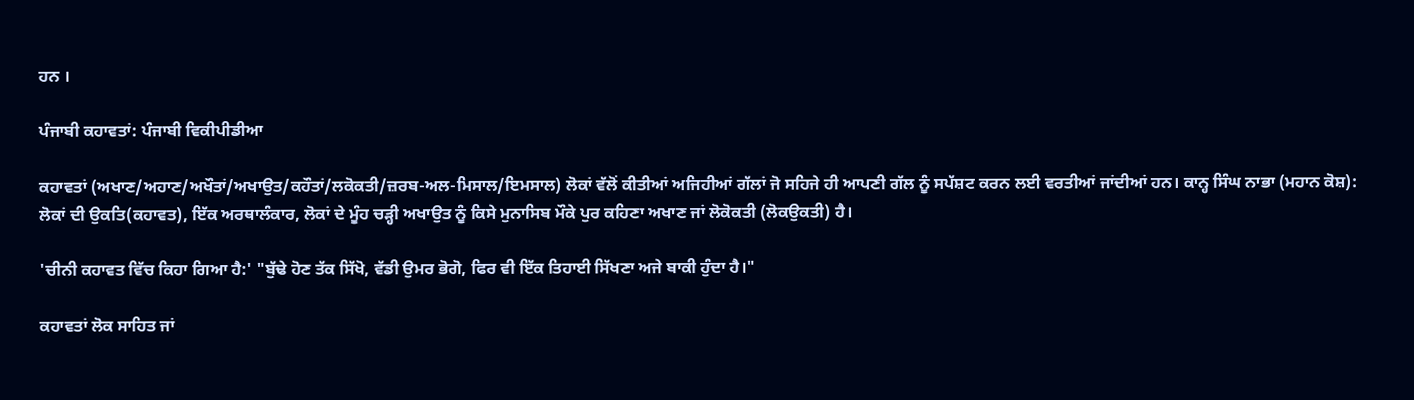ਹਨ ।

ਪੰਜਾਬੀ ਕਹਾਵਤਾਂ: ਪੰਜਾਬੀ ਵਿਕੀਪੀਡੀਆ

ਕਹਾਵਤਾਂ (ਅਖਾਣ/ਅਹਾਣ/ਅਖੌਤਾਂ/ਅਖਾਉਤ/ਕਹੌਤਾਂ/ਲਕੋਕਤੀ/ਜ਼ਰਬ-ਅਲ-ਮਿਸਾਲ/ਇਮਸਾਲ) ਲੋਕਾਂ ਵੱਲੋਂ ਕੀਤੀਆਂ ਅਜਿਹੀਆਂ ਗੱਲਾਂ ਜੋ ਸਹਿਜੇ ਹੀ ਆਪਣੀ ਗੱਲ ਨੂੰ ਸਪੱਸ਼ਟ ਕਰਨ ਲਈ ਵਰਤੀਆਂ ਜਾਂਦੀਆਂ ਹਨ। ਕਾਨ੍ਹ ਸਿੰਘ ਨਾਭਾ (ਮਹਾਨ ਕੋਸ਼): ਲੋਕਾਂ ਦੀ ਉਕਤਿ(ਕਹਾਵਤ), ਇੱਕ ਅਰਥਾਲੰਕਾਰ, ਲੋਕਾਂ ਦੇ ਮੂੰਹ ਚੜ੍ਹੀ ਅਖਾਉਤ ਨੂੰ ਕਿਸੇ ਮੁਨਾਸਿਬ ਮੌਕੇ ਪੁਰ ਕਹਿਣਾ ਅਖਾਣ ਜਾਂ ਲੋਕੋਕਤੀ (ਲੋਕਉਕਤੀ) ਹੈ।

'ਚੀਨੀ ਕਹਾਵਤ ਵਿੱਚ ਕਿਹਾ ਗਿਆ ਹੈ:' "ਬੁੱਢੇ ਹੋਣ ਤੱਕ ਸਿੱਖੋ, ਵੱਡੀ ਉਮਰ ਭੋਗੋ, ਫਿਰ ਵੀ ਇੱਕ ਤਿਹਾਈ ਸਿੱਖਣਾ ਅਜੇ ਬਾਕੀ ਹੁੰਦਾ ਹੈ।"

ਕਹਾਵਤਾਂ ਲੋਕ ਸਾਹਿਤ ਜਾਂ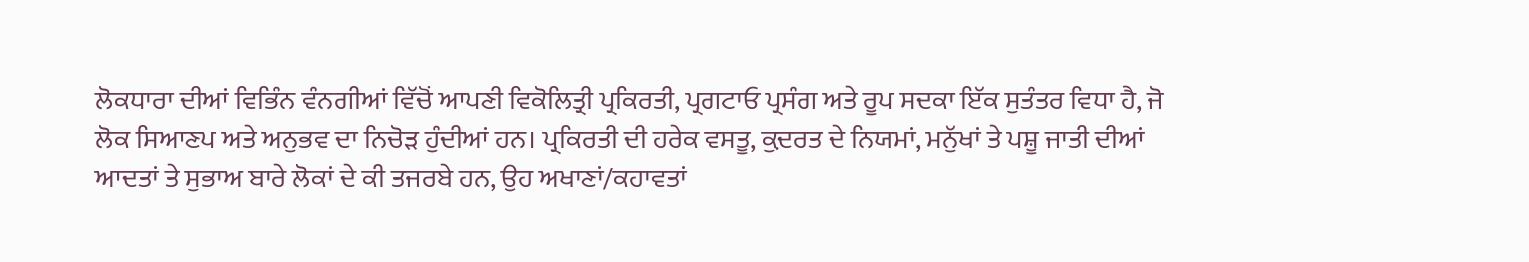ਲੋਕਧਾਰਾ ਦੀਆਂ ਵਿਭਿੰਨ ਵੰਨਗੀਆਂ ਵਿੱਚੋਂ ਆਪਣੀ ਵਿਕੋਲਿਤ੍ਰੀ ਪ੍ਰਕਿਰਤੀ, ਪ੍ਰਗਟਾਓ ਪ੍ਰਸੰਗ ਅਤੇ ਰੂਪ ਸਦਕਾ ਇੱਕ ਸੁਤੰਤਰ ਵਿਧਾ ਹੈ, ਜੋ ਲੋਕ ਸਿਆਣਪ ਅਤੇ ਅਨੁਭਵ ਦਾ ਨਿਚੋੜ ਹੁੰਦੀਆਂ ਹਨ। ਪ੍ਰਕਿਰਤੀ ਦੀ ਹਰੇਕ ਵਸਤੂ, ਕ਼ੁਦਰਤ ਦੇ ਨਿਯਮਾਂ, ਮਨੁੱਖਾਂ ਤੇ ਪਸ਼ੂ ਜਾਤੀ ਦੀਆਂ ਆਦਤਾਂ ਤੇ ਸੁਭਾਅ ਬਾਰੇ ਲੋਕਾਂ ਦੇ ਕੀ ਤਜਰਬੇ ਹਨ, ਉਹ ਅਖਾਣਾਂ/ਕਹਾਵਤਾਂ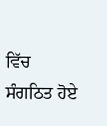ਵਿੱਚ ਸੰਗਠਿਤ ਹੋਏ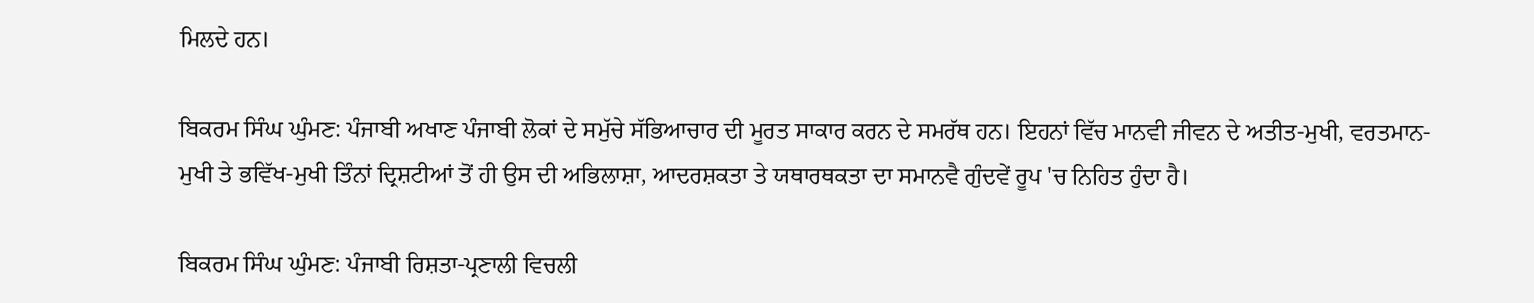ਮਿਲਦੇ ਹਨ।

ਬਿਕਰਮ ਸਿੰਘ ਘੁੰਮਣ: ਪੰਜਾਬੀ ਅਖਾਣ ਪੰਜਾਬੀ ਲੋਕਾਂ ਦੇ ਸਮੁੱਚੇ ਸੱਭਿਆਚਾਰ ਦੀ ਮੂਰਤ ਸਾਕਾਰ ਕਰਨ ਦੇ ਸਮਰੱਥ ਹਨ। ਇਹਨਾਂ ਵਿੱਚ ਮਾਨਵੀ ਜੀਵਨ ਦੇ ਅਤੀਤ-ਮੁਖੀ, ਵਰਤਮਾਨ-ਮੁਖੀ ਤੇ ਭਵਿੱਖ-ਮੁਖੀ ਤਿੰਨਾਂ ਦ੍ਰਿਸ਼ਟੀਆਂ ਤੋਂ ਹੀ ਉਸ ਦੀ ਅਭਿਲਾਸ਼ਾ, ਆਦਰਸ਼ਕਤਾ ਤੇ ਯਥਾਰਥਕਤਾ ਦਾ ਸਮਾਨਵੈ ਗੁੰਦਵੇਂ ਰੂਪ 'ਚ ਨਿਹਿਤ ਹੁੰਦਾ ਹੈ।

ਬਿਕਰਮ ਸਿੰਘ ਘੁੰਮਣ: ਪੰਜਾਬੀ ਰਿਸ਼ਤਾ-ਪ੍ਰਣਾਲੀ ਵਿਚਲੀ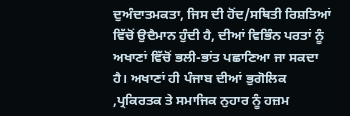ਦੁਅੰਦਾਤਮਕਤਾ, ਜਿਸ ਦੀ ਹੋਂਦ/ਸਥਿਤੀ ਰਿਸ਼ਤਿਆਂ ਵਿੱਚੋਂ ਉਦੈਮਾਨ ਹੁੰਦੀ ਹੈ, ਦੀਆਂ ਵਿਭਿੰਨ ਪਰਤਾਂ ਨੂੰ ਅਖਾਣਾਂ ਵਿੱਚੋਂ ਭਲੀ-ਭਾਂਤ ਪਛਾਣਿਆ ਜਾ ਸਕਦਾ ਹੈ। ਅਖਾਣਾਂ ਹੀ ਪੰਜਾਬ ਦੀਆਂ ਭੁਗੋਲਿਕ ,ਪ੍ਰਕਿਰਤਕ ਤੇ ਸਮਾਜਿਕ ਨੁਹਾਰ ਨੂੰ ਹਜ਼ਮ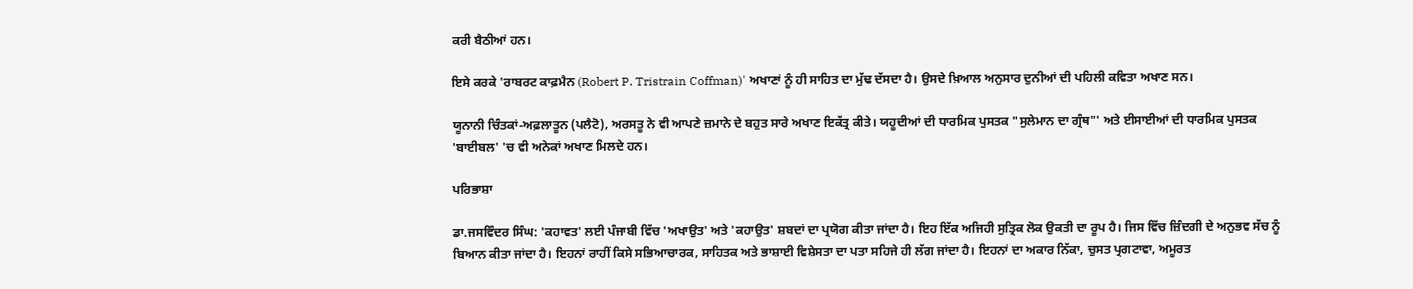ਕਰੀ ਬੈਠੀਆਂ ਹਨ।

ਇਸੇ ਕਰਕੇ 'ਰਾਬਰਟ ਕਾਫ਼ਮੈਨ (Robert P. Tristrain Coffman)' ਅਖਾਣਾਂ ਨੂੰ ਹੀ ਸਾਹਿਤ ਦਾ ਮੁੱਢ ਦੱਸਦਾ ਹੈ। ਉਸਦੇ ਖ਼ਿਆਲ ਅਨੁਸਾਰ ਦੁਨੀਆਂ ਦੀ ਪਹਿਲੀ ਕਵਿਤਾ ਅਖਾਣ ਸਨ।

ਯੂਨਾਨੀ ਚਿੰਤਕਾਂ-ਅਫ਼ਲਾਤੂਨ (ਪਲੈਟੋ), ਅਰਸਤੂ ਨੇ ਵੀ ਆਪਣੇ ਜ਼ਮਾਨੇ ਦੇ ਬਹੁਤ ਸਾਰੇ ਅਖਾਣ ਇਕੱਤ੍ਰ ਕੀਤੇ। ਯਹੂਦੀਆਂ ਦੀ ਧਾਰਮਿਕ ਪੁਸਤਕ "ਸੁਲੇਮਾਨ ਦਾ ਗ੍ਰੰਥ"' ਅਤੇ ਈਸਾਈਆਂ ਦੀ ਧਾਰਮਿਕ ਪੁਸਤਕ 'ਬਾਈਬਲ' 'ਚ ਵੀ ਅਨੇਕਾਂ ਅਖਾਣ ਮਿਲਦੇ ਹਨ।

ਪਰਿਭਾਸ਼ਾ

ਡਾ.ਜਸਵਿੰਦਰ ਸਿੰਘ: 'ਕਹਾਵਤ' ਲਈ ਪੰਜਾਬੀ ਵਿੱਚ 'ਅਖਾਉਤ' ਅਤੇ 'ਕਹਾਉਤ' ਸ਼ਬਦਾਂ ਦਾ ਪ੍ਰਯੋਗ ਕੀਤਾ ਜਾਂਦਾ ਹੈ। ਇਹ ਇੱਕ ਅਜਿਹੀ ਸੁਤ੍ਰਿਕ ਲੋਕ ਉਕਤੀ ਦਾ ਰੂਪ ਹੈ। ਜਿਸ ਵਿੱਚ ਜ਼ਿੰਦਗੀ ਦੇ ਅਨੁਭਵ ਸੱਚ ਨੂੰ ਬਿਆਨ ਕੀਤਾ ਜਾਂਦਾ ਹੈ। ਇਹਨਾਂ ਰਾਹੀਂ ਕਿਸੇ ਸਭਿਆਚਾਰਕ, ਸਾਹਿਤਕ ਅਤੇ ਭਾਸ਼ਾਈ ਵਿਸ਼ੇਸਤਾ ਦਾ ਪਤਾ ਸਹਿਜੇ ਹੀ ਲੱਗ ਜਾਂਦਾ ਹੈ। ਇਹਨਾਂ ਦਾ ਅਕਾਰ ਨਿੱਕਾ, ਚੁਸਤ ਪ੍ਰਗਟਾਵਾ, ਅਮੂਰਤ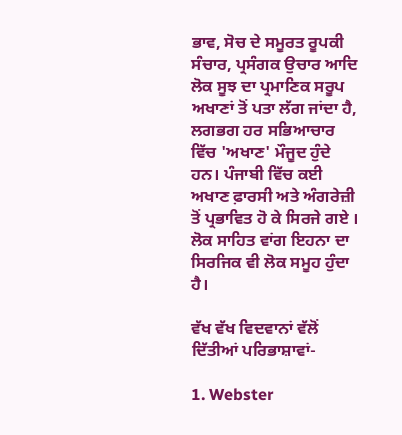ਭਾਵ, ਸੋਚ ਦੇ ਸਮੂਰਤ ਰੂਪਕੀ ਸੰਚਾਰ, ਪ੍ਰਸੰਗਕ ਉਚਾਰ ਆਦਿ ਲੋਕ ਸੂਝ ਦਾ ਪ੍ਰਮਾਣਿਕ ਸਰੂਪ ਅਖਾਣਾਂ ਤੋਂ ਪਤਾ ਲੱਗ ਜਾਂਦਾ ਹੈ, ਲਗਭਗ ਹਰ ਸਭਿਆਚਾਰ ਵਿੱਚ 'ਅਖਾਣ' ਮੌਜੂਦ ਹੁੰਦੇ ਹਨ। ਪੰਜਾਬੀ ਵਿੱਚ ਕਈ ਅਖਾਣ ਫ਼ਾਰਸੀ ਅਤੇ ਅੰਗਰੇਜ਼ੀ ਤੋਂ ਪ੍ਰਭਾਵਿਤ ਹੋ ਕੇ ਸਿਰਜੇ ਗਏ । ਲੋਕ ਸਾਹਿਤ ਵਾਂਗ ਇਹਨਾ ਦਾ ਸਿਰਜਿਕ ਵੀ ਲੋਕ ਸਮੂਹ ਹੁੰਦਾ ਹੈ।

ਵੱਖ ਵੱਖ ਵਿਦਵਾਨਾਂ ਵੱਲੋਂ ਦਿੱਤੀਆਂ ਪਰਿਭਾਸ਼ਾਵਾਂ-

1. Webster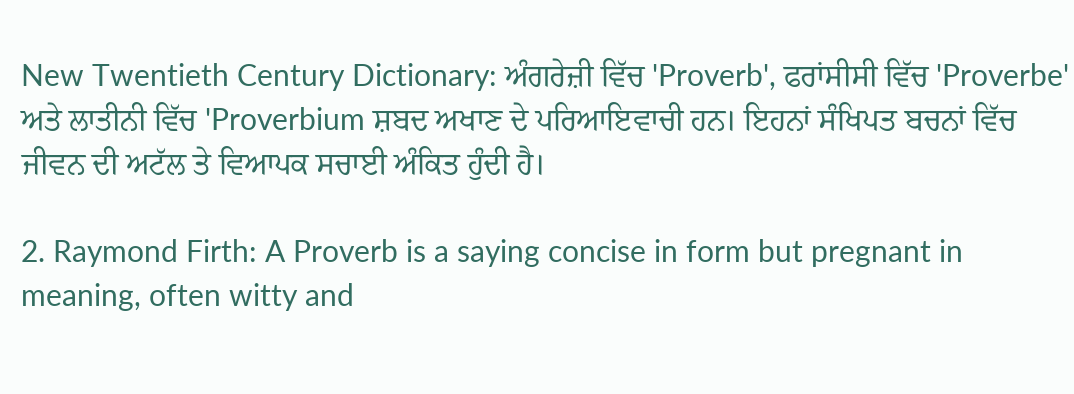New Twentieth Century Dictionary: ਅੰਗਰੇਜ਼ੀ ਵਿੱਚ 'Proverb', ਫਰਾਂਸੀਸੀ ਵਿੱਚ 'Proverbe' ਅਤੇ ਲਾਤੀਨੀ ਵਿੱਚ 'Proverbium ਸ਼ਬਦ ਅਖਾਣ ਦੇ ਪਰਿਆਇਵਾਚੀ ਹਨ। ਇਹਨਾਂ ਸੰਖਿਪਤ ਬਚਨਾਂ ਵਿੱਚ ਜੀਵਨ ਦੀ ਅਟੱਲ ਤੇ ਵਿਆਪਕ ਸਚਾਈ ਅੰਕਿਤ ਹੁੰਦੀ ਹੈ।

2. Raymond Firth: A Proverb is a saying concise in form but pregnant in meaning, often witty and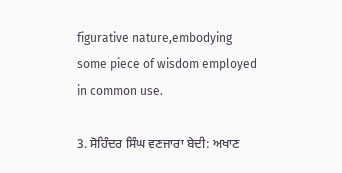figurative nature,embodying some piece of wisdom employed in common use.

3. ਸੋਹਿੰਦਰ ਸਿੰਘ ਵਣਜਾਰਾ ਬੇਦੀ: ਅਖਾਣ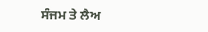ਸੰਜਮ ਤੇ ਲੈਅ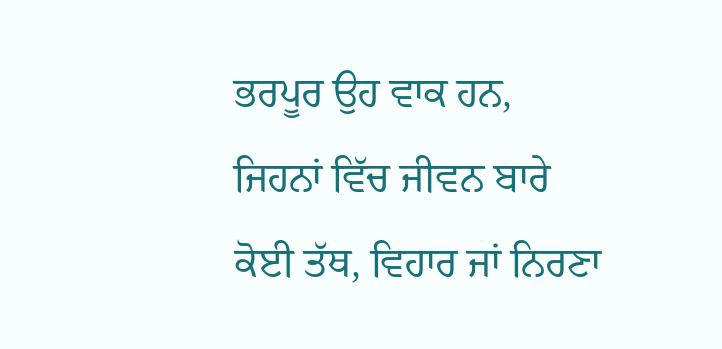ਭਰਪੂਰ ਉਹ ਵਾਕ ਹਨ, ਜਿਹਨਾਂ ਵਿੱਚ ਜੀਵਨ ਬਾਰੇ ਕੋਈ ਤੱਥ, ਵਿਹਾਰ ਜਾਂ ਨਿਰਣਾ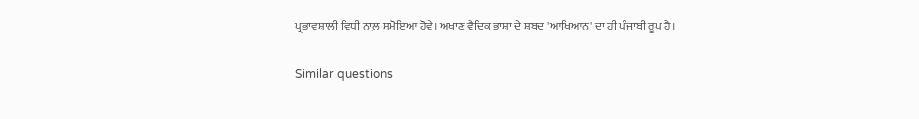ਪ੍ਰਭਾਵਸ਼ਾਲੀ ਵਿਧੀ ਨਾਲ਼ ਸਮੋਇਆ ਹੋਵੇ। ਅਖਾਣ ਵੈਦਿਕ ਭਾਸ਼ਾ ਦੇ ਸ਼ਬਦ 'ਆਖਿਆਨ' ਦਾ ਹੀ ਪੰਜਾਬੀ ਰੂਪ ਹੈ।

Similar questions